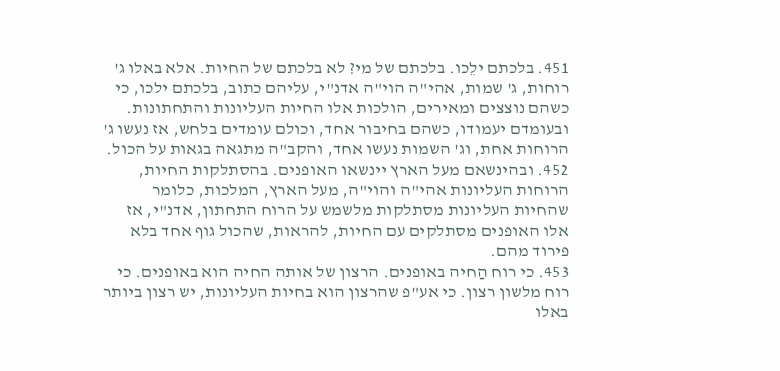451. בלכתם ילֵכו. בלכתם של מי? לא בלכתם של החיות. אלא באלו ג' רוחות, ג' שמות, אהי"ה הוי"ה אדנ"י, עליהם כתוב, בלכתם ילכו, כי כשהם נוצצים ומאירים, הולכות אלו החיות העליונות והתחתונות. ובעומדם יעמודו, כשהם בחיבור אחד, וכולם עומדים בלחש, אז נעשו ג' הרוחות אחת, וג' השמות נעשו אחד, והקב"ה מתגאה בגאות על הכול.
452. ובהינשאם מעל הארץ יינשאו האופנים. בהסתלקות החיות, הרוחות העליונות אהי"ה והוי"ה, מעל הארץ, המלכות, כלומר שהחיות העליונות מסתלקות מלשמש על הרוח התחתון, אדנ"י, אז אלו האופנים מסתלקים עם החיות, להראות, שהכול גוף אחד בלא פירוד מהם.
453. כי רוח הַחיה באופנים. הרצון של אותה החיה הוא באופנים. כי רוח מלשון רצון. כי אע"פ שהרצון הוא בחיות העליונות, יש רצון ביותר באלו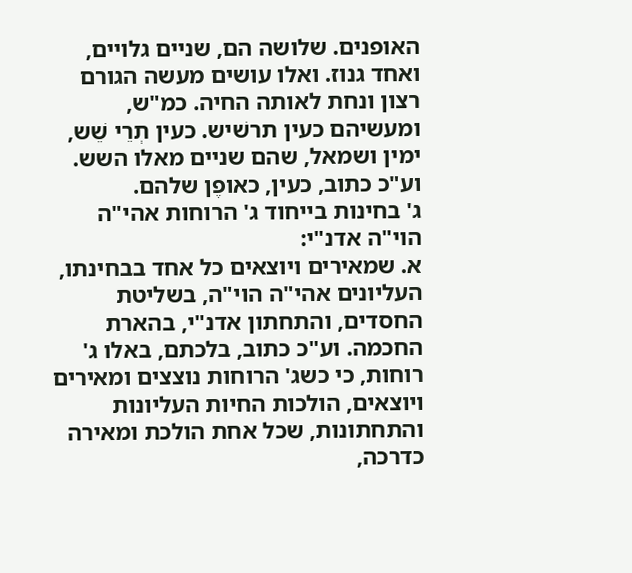האופנים. שלושה הם, שניים גלויים, ואחד גנוז. ואלו עושים מעשה הגורם רצון ונחת לאותה החיה. כמ"ש, ומעשיהם כעין תרשׁיש. כעין תְרֵי שֵׁש, ימין ושמאל, שהם שניים מאלו השש. וע"כ כתוב, כעין, כאופֶן שלהם.
ג' בחינות בייחוד ג' הרוחות אהי"ה הוי"ה אדנ"י:
א. שמאירים ויוצאים כל אחד בבחינתו, העליונים אהי"ה הוי"ה, בשליטת החסדים, והתחתון אדנ"י, בהארת החכמה. וע"כ כתוב, בלכתם, באלו ג' רוחות, כי כשג' הרוחות נוצצים ומאירים ויוצאים, הולכות החיות העליונות והתחתונות, שכל אחת הולכת ומאירה כדרכה,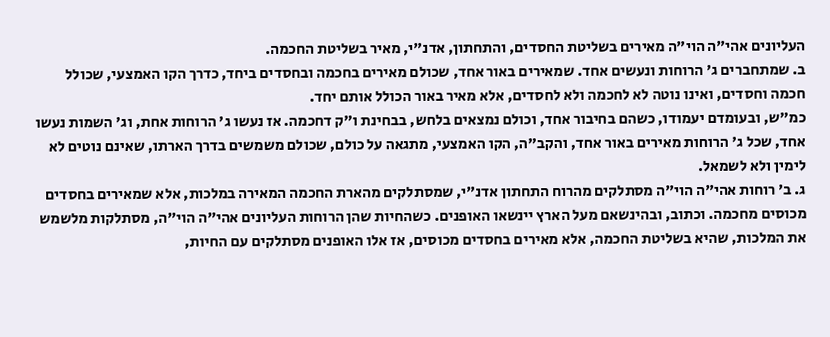העליונים אהי"ה הוי"ה מאירים בשליטת החסדים, והתחתון, אדנ"י, מאיר בשליטת החכמה.
ב. שמתחברים ג' הרוחות ונעשים אחד. שמאירים באור אחד, שכולם מאירים בחכמה ובחסדים ביחד, כדרך הקו האמצעי, שכולל חכמה וחסדים, ואינו נוטה לא לחכמה ולא לחסדים, אלא מאיר באור הכולל אותם יחד.
כמ"ש, ובעומדם יעמודו, כשהם בחיבור אחד, וכולם נמצאים בלחש, בבחינת ו"ק דחכמה. אז נעשו ג' הרוחות אחת, וג' השמות נעשו אחד, שכל ג' הרוחות מאירים באור אחד, והקב"ה, הקו האמצעי, מתגאה על כולם, שכולם משמשים בדרך הארתו, שאינם נוטים לא לימין ולא לשמאל.
ג. ב' רוחות אהי"ה הוי"ה מסתלקים מהרוח התחתון אדנ"י, שמסתלקים מהארת החכמה המאירה במלכות, אלא שמאירים בחסדים מכוסים מחכמה. וכתוב, ובהינשאם מעל הארץ יינשאו האופנים. כשהחיות שהן הרוחות העליונים אהי"ה הוי"ה, מסתלקות מלשמש את המלכות, שהיא בשליטת החכמה, אלא מאירים בחסדים מכוסים, אז אלו האופנים מסתלקים עם החיות,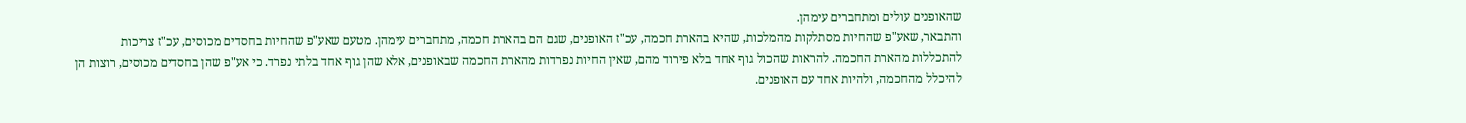שהאופנים עולים ומתחברים עימהן.
והתבאר, שאע"פ שהחיות מסתלקות מהמלכות, שהיא בהארת חכמה, עכ"ז האופנים, שגם הם בהארת חכמה, מתחברים עימהן. מטעם שאע"פ שהחיות בחסדים מכוסים, עכ"ז צריכות להתכללות מהארת החכמה. להראות שהכול גוף אחד בלא פירוד מהם, שאין החיות נפרדות מהארת החכמה שבאופנים, אלא שהן גוף אחד בלתי נפרד. כי אע"פ שהן בחסדים מכוסים, רוצות הן להיכלל מהחכמה, ולהיות אחד עם האופנים.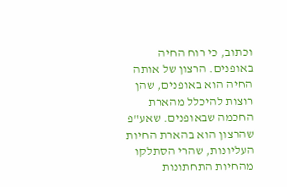וכתוב, כי רוח החיה באופנים. הרצון של אותה החיה הוא באופנים, שהן רוצות להיכלל מהארת החכמה שבאופנים. שאע"פ שהרצון הוא בהארת החיות העליונות, שהרי הסתלקו מהחיות התחתונות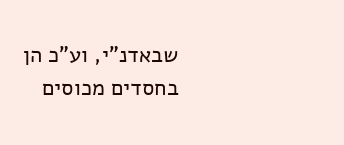שבאדנ"י, וע"כ הן בחסדים מכוסים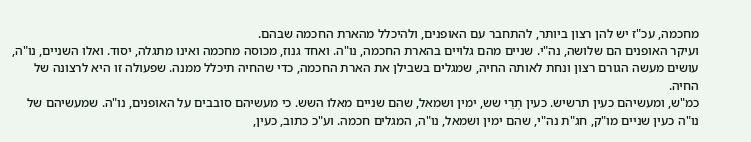מחכמה, עכ"ז יש להן רצון ביותר, להתחבר עם האופנים, ולהיכלל מהארת החכמה שבהם.
ועיקר האופנים הם שלושה, נה"י. שניים מהם גלויים בהארת החכמה, נו"ה. ואחד גנוז, מכוסה מחכמה ואינו מתגלה, יסוד. ואלו השניים, נו"ה, עושים מעשה הגורם רצון ונחת לאותה החיה, שמגלים בשבילן את הארת החכמה, כדי שהחיה תיכלל ממנה. שפעולה זו היא לרצונה של החיה.
כמ"ש, ומעשיהם כעין תרשיש. כעין תְרֵי שש, ימין ושמאל, שהם שניים מאלו השש. כי מעשיהם סובבים על האופנים, נו"ה. שמעשיהם של נו"ה כעין שניים מו"ק, חג"ת נה"י, שהם ימין ושמאל, נו"ה, המגלים חכמה. וע"כ כתוב, כעין,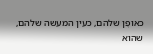כאופֶן שלהם, כעין המעשה שלהם, שהוא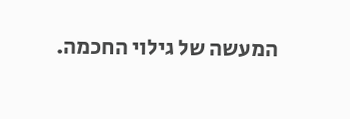המעשה של גילוי החכמה.